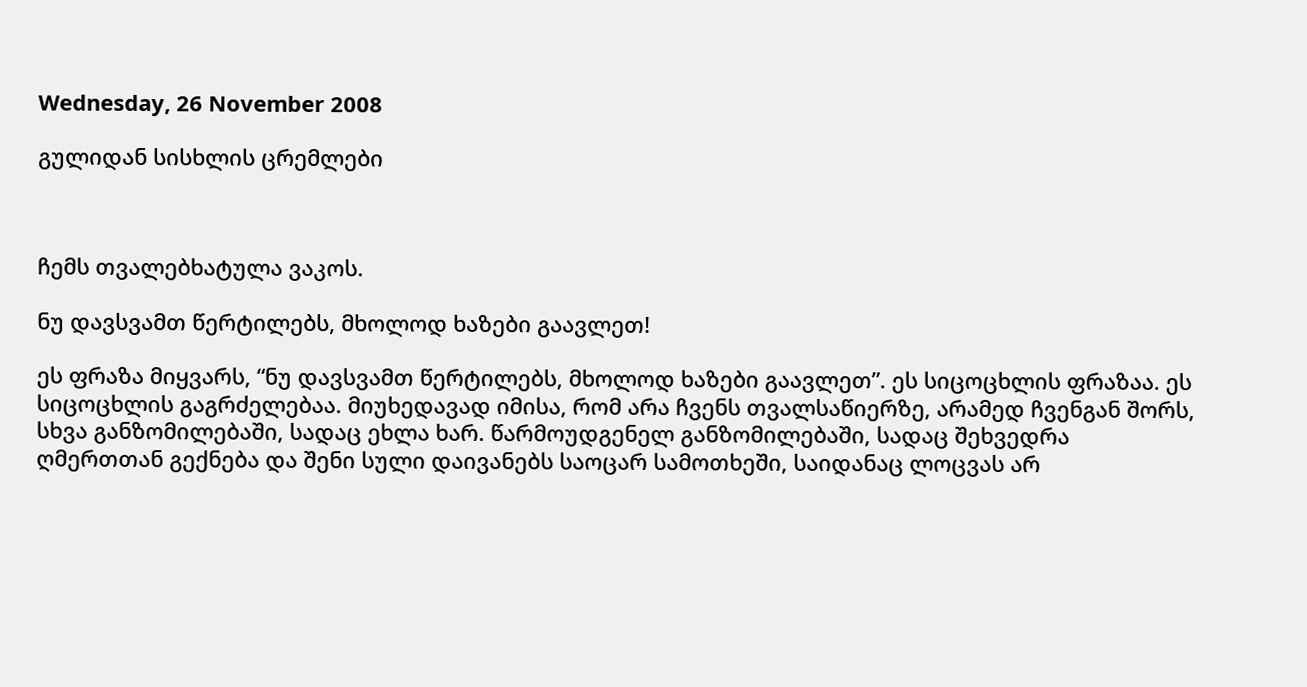Wednesday, 26 November 2008

გულიდან სისხლის ცრემლები



ჩემს თვალებხატულა ვაკოს.

ნუ დავსვამთ წერტილებს, მხოლოდ ხაზები გაავლეთ!

ეს ფრაზა მიყვარს, “ნუ დავსვამთ წერტილებს, მხოლოდ ხაზები გაავლეთ”. ეს სიცოცხლის ფრაზაა. ეს სიცოცხლის გაგრძელებაა. მიუხედავად იმისა, რომ არა ჩვენს თვალსაწიერზე, არამედ ჩვენგან შორს, სხვა განზომილებაში, სადაც ეხლა ხარ. წარმოუდგენელ განზომილებაში, სადაც შეხვედრა ღმერთთან გექნება და შენი სული დაივანებს საოცარ სამოთხეში, საიდანაც ლოცვას არ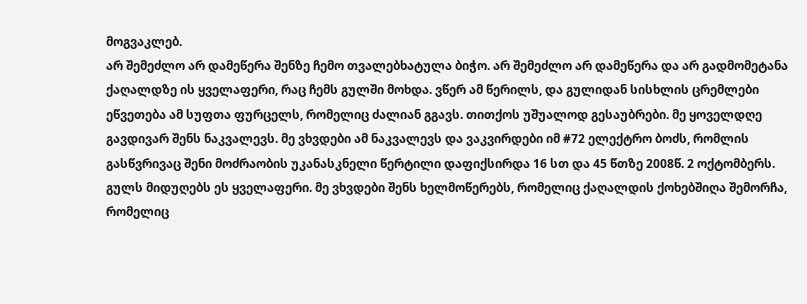მოგვაკლებ.
არ შემეძლო არ დამეწერა შენზე ჩემო თვალებხატულა ბიჭო. არ შემეძლო არ დამეწერა და არ გადმომეტანა ქაღალდზე ის ყველაფერი, რაც ჩემს გულში მოხდა. ვწერ ამ წერილს, და გულიდან სისხლის ცრემლები ეწვეთება ამ სუფთა ფურცელს, რომელიც ძალიან გგავს. თითქოს უშუალოდ გესაუბრები. მე ყოველდღე გავდივარ შენს ნაკვალევს. მე ვხვდები ამ ნაკვალევს და ვაკვირდები იმ #72 ელექტრო ბოძს, რომლის გასწვრივაც შენი მოძრაობის უკანასკნელი წერტილი დაფიქსირდა 16 სთ და 45 წთზე 2008წ. 2 ოქტომბერს. გულს მიდუღებს ეს ყველაფერი. მე ვხვდები შენს ხელმოწერებს, რომელიც ქაღალდის ქოხებშიღა შემორჩა, რომელიც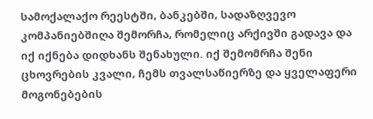სამოქალაქო რეესტში, ბანკებში, სადაზღვევო კომპანიებშიღა შემორჩა, რომელიც არქივში გადავა და იქ იქნება დიდხანს შენახული. იქ შემომრჩა შენი ცხოვრების კვალი, ჩემს თვალსაწიერზე და ყველაფერი მოგონებების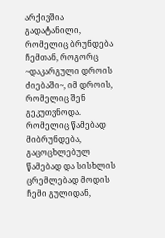არქივშია გადატანილი, რომელიც ბრუნდება ჩემთან, როგორც ~დაკარგული დროის ძიებაში~, იმ დროის, რომელიც შენ გეკუთვნოდა. რომელიც წამებად მიბრუნდება, გაცოცხლებულ წამებად და სისხლის ცრემლებად მოდის ჩემი გულიდან,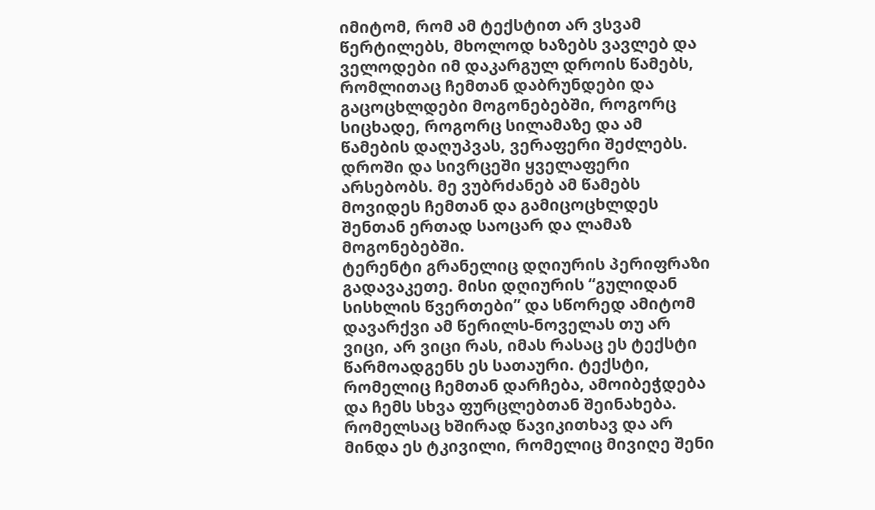იმიტომ, რომ ამ ტექსტით არ ვსვამ წერტილებს, მხოლოდ ხაზებს ვავლებ და ველოდები იმ დაკარგულ დროის წამებს, რომლითაც ჩემთან დაბრუნდები და გაცოცხლდები მოგონებებში, როგორც სიცხადე, როგორც სილამაზე და ამ წამების დაღუპვას, ვერაფერი შეძლებს. დროში და სივრცეში ყველაფერი არსებობს. მე ვუბრძანებ ამ წამებს მოვიდეს ჩემთან და გამიცოცხლდეს შენთან ერთად საოცარ და ლამაზ მოგონებებში.
ტერენტი გრანელიც დღიურის პერიფრაზი გადავაკეთე. მისი დღიურის “გულიდან სისხლის წვერთები” და სწორედ ამიტომ დავარქვი ამ წერილს-ნოველას თუ არ ვიცი, არ ვიცი რას, იმას რასაც ეს ტექსტი წარმოადგენს ეს სათაური. ტექსტი, რომელიც ჩემთან დარჩება, ამოიბეჭდება და ჩემს სხვა ფურცლებთან შეინახება. რომელსაც ხშირად წავიკითხავ და არ მინდა ეს ტკივილი, რომელიც მივიღე შენი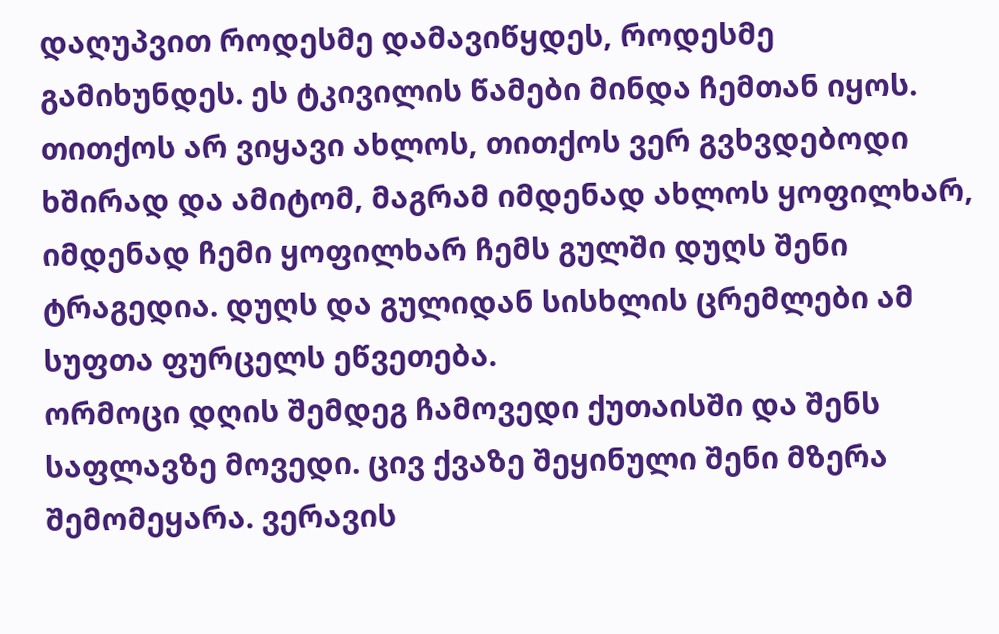დაღუპვით როდესმე დამავიწყდეს, როდესმე გამიხუნდეს. ეს ტკივილის წამები მინდა ჩემთან იყოს. თითქოს არ ვიყავი ახლოს, თითქოს ვერ გვხვდებოდი ხშირად და ამიტომ, მაგრამ იმდენად ახლოს ყოფილხარ, იმდენად ჩემი ყოფილხარ ჩემს გულში დუღს შენი ტრაგედია. დუღს და გულიდან სისხლის ცრემლები ამ სუფთა ფურცელს ეწვეთება.
ორმოცი დღის შემდეგ ჩამოვედი ქუთაისში და შენს საფლავზე მოვედი. ცივ ქვაზე შეყინული შენი მზერა შემომეყარა. ვერავის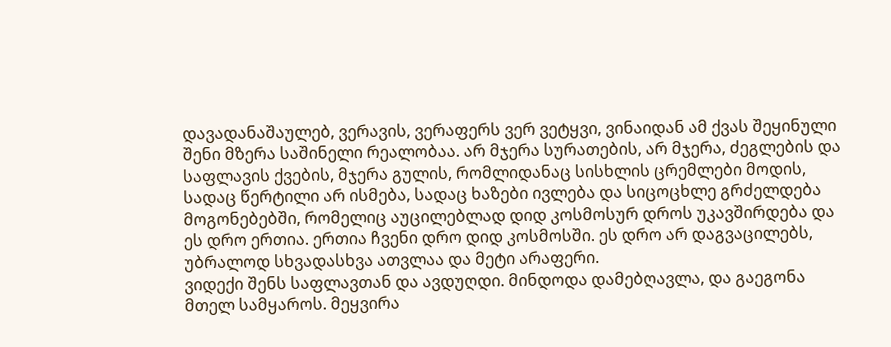დავადანაშაულებ, ვერავის, ვერაფერს ვერ ვეტყვი, ვინაიდან ამ ქვას შეყინული შენი მზერა საშინელი რეალობაა. არ მჯერა სურათების, არ მჯერა, ძეგლების და საფლავის ქვების, მჯერა გულის, რომლიდანაც სისხლის ცრემლები მოდის, სადაც წერტილი არ ისმება, სადაც ხაზები ივლება და სიცოცხლე გრძელდება მოგონებებში, რომელიც აუცილებლად დიდ კოსმოსურ დროს უკავშირდება და ეს დრო ერთია. ერთია ჩვენი დრო დიდ კოსმოსში. ეს დრო არ დაგვაცილებს, უბრალოდ სხვადასხვა ათვლაა და მეტი არაფერი.
ვიდექი შენს საფლავთან და ავდუღდი. მინდოდა დამებღავლა, და გაეგონა მთელ სამყაროს. მეყვირა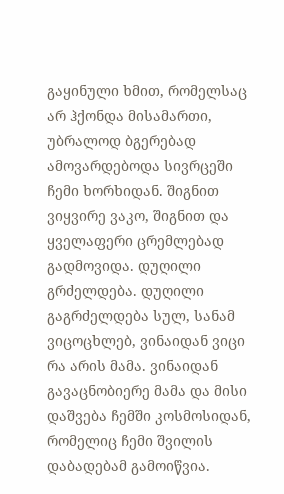გაყინული ხმით, რომელსაც არ ჰქონდა მისამართი, უბრალოდ ბგერებად ამოვარდებოდა სივრცეში ჩემი ხორხიდან. შიგნით ვიყვირე ვაკო, შიგნით და ყველაფერი ცრემლებად გადმოვიდა. დუღილი გრძელდება. დუღილი გაგრძელდება სულ, სანამ ვიცოცხლებ, ვინაიდან ვიცი რა არის მამა. ვინაიდან გავაცნობიერე მამა და მისი დაშვება ჩემში კოსმოსიდან, რომელიც ჩემი შვილის დაბადებამ გამოიწვია.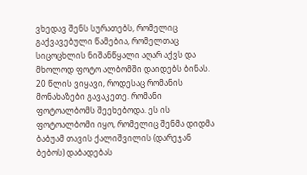ვხედავ შენს სურათებს, რომელიც გაქვავებული წამებია, რომელთაც სიცოცხლის ნიშანწყალი აღარ აქვს და მხოლოდ ფოტო ალბომში დაიდებს ბინას.
20 წლის ვიყავი, როდესაც რომანის მონახაზები გავაკეთე. რომანი ფოტოალბომს შეეხებოდა. ეს ის ფოტოალბომი იყო, რომელიც შენმა დიდმა ბაბუამ თავის ქალიშვილის (დარეჯან ბებოს) დაბადებას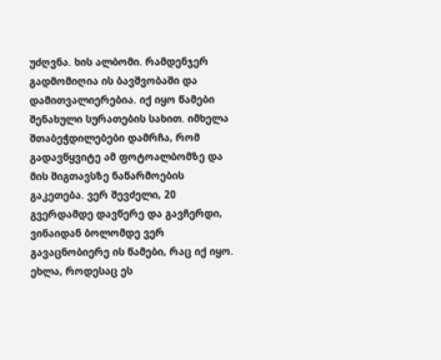უძღვნა. ხის ალბომი. რამდენჯერ გადმომიღია ის ბავშვობაში და დამითვალიერებია. იქ იყო წამები შენახული სურათების სახით. იმხელა შთაბეჭდილებები დამრჩა, რომ გადავწყვიტე ამ ფოტოალბომზე და მის შიგთავსზე ნაწარმოების გაკეთება. ვერ შევძელი, 20 გვერდამდე დავწერე და გავჩერდი, ვინაიდან ბოლომდე ვერ გავაცნობიერე ის წამები, რაც იქ იყო. ეხლა, როდესაც ეს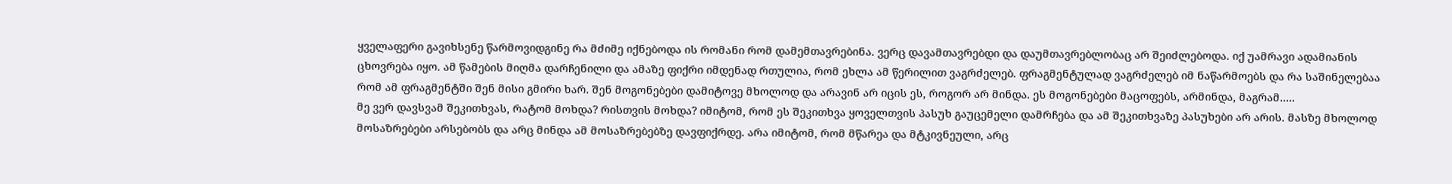ყველაფერი გავიხსენე წარმოვიდგინე რა მძიმე იქნებოდა ის რომანი რომ დამემთავრებინა. ვერც დავამთავრებდი და დაუმთავრებლობაც არ შეიძლებოდა. იქ უამრავი ადამიანის ცხოვრება იყო. ამ წამების მიღმა დარჩენილი და ამაზე ფიქრი იმდენად რთულია, რომ ეხლა ამ წერილით ვაგრძელებ. ფრაგმენტულად ვაგრძელებ იმ ნაწარმოებს და რა საშინელებაა რომ ამ ფრაგმენტში შენ მისი გმირი ხარ. შენ მოგონებები დამიტოვე მხოლოდ და არავინ არ იცის ეს, როგორ არ მინდა. ეს მოგონებები მაცოფებს, არმინდა, მაგრამ.....
მე ვერ დავსვამ შეკითხვას, რატომ მოხდა? რისთვის მოხდა? იმიტომ, რომ ეს შეკითხვა ყოველთვის პასუხ გაუცემელი დამრჩება და ამ შეკითხვაზე პასუხები არ არის. მასზე მხოლოდ მოსაზრებები არსებობს და არც მინდა ამ მოსაზრებებზე დავფიქრდე. არა იმიტომ, რომ მწარეა და მტკივნეული, არც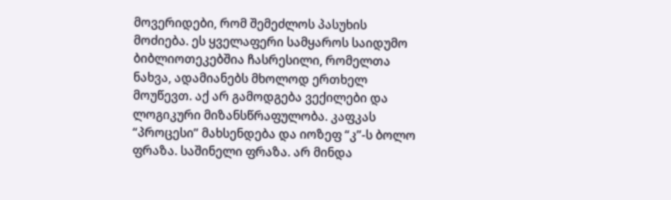მოვერიდები, რომ შემეძლოს პასუხის მოძიება. ეს ყველაფერი სამყაროს საიდუმო ბიბლიოთეკებშია ჩასრესილი, რომელთა ნახვა, ადამიანებს მხოლოდ ერთხელ მოუწევთ. აქ არ გამოდგება ვექილები და ლოგიკური მიზანსწრაფულობა. კაფკას “პროცესი” მახსენდება და იოზეფ “კ”-ს ბოლო ფრაზა. საშინელი ფრაზა. არ მინდა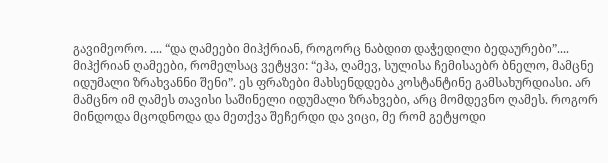გავიმეორო. .... “და ღამეები მიჰქრიან, როგორც ნაბდით დაჭედილი ბედაურები”.... მიჰქრიან ღამეები, რომელსაც ვეტყვი: “ეჰა, ღამევ, სულისა ჩემისაებრ ბნელო, მამცნე იდუმალი ზრახვანნი შენი”. ეს ფრაზები მახსენდდება კოსტანტინე გამსახურდიასი. არ მამცნო იმ ღამეს თავისი საშინელი იდუმალი ზრახვები, არც მომდევნო ღამეს. როგორ მინდოდა მცოდნოდა და მეთქვა შეჩერდი და ვიცი, მე რომ გეტყოდი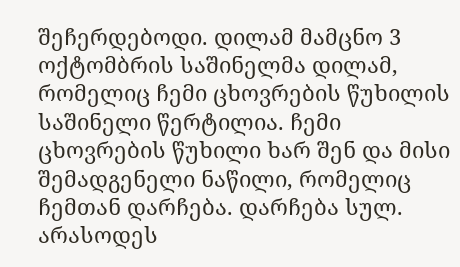შეჩერდებოდი. დილამ მამცნო 3 ოქტომბრის საშინელმა დილამ, რომელიც ჩემი ცხოვრების წუხილის საშინელი წერტილია. ჩემი ცხოვრების წუხილი ხარ შენ და მისი შემადგენელი ნაწილი, რომელიც ჩემთან დარჩება. დარჩება სულ. არასოდეს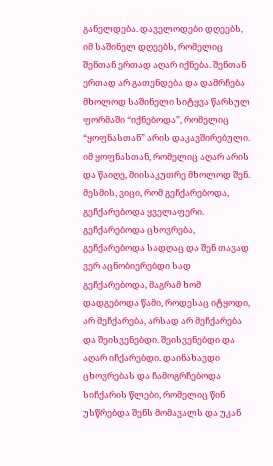განელდება. დაველოდები დღეებს, იმ საშინელ დღეებს, რომელიც შენთან ერთად აღარ იქნება. შენთან ერთად არ გათენდება და დამრჩება მხოლოდ საშინელი სიტყვა წარსულ ფორმაში “იქნებოდა”, რომელიც “ყოფნასთან” არის დაკავშირებული. იმ ყოფნასთან, რომელიც აღარ არის და წაიღე, მიისაკუთრე მხოლოდ შენ.
მესმის, ვიცი, რომ გეჩქარებოდა, გეჩქარებოდა ყველაფერი. გეჩქარებოდა ცხოვრება, გეჩქარებოდა სადღაც და შენ თავად ვერ აცნობიერებდი სად გეჩქარებოდა, მაგრამ ხომ დადგებოდა წამი, როდესაც იტყოდი, არ მეჩქარება, არსად არ მეჩქარება და შეისვენებდი. შეისვენებდი და აღარ იჩქარებდი. დაინახავდი ცხოვრებას და ჩამოგრჩებოდა სიჩქარის წლები, რომელიც წინ უსწრებდა შენს მომავალს და უკან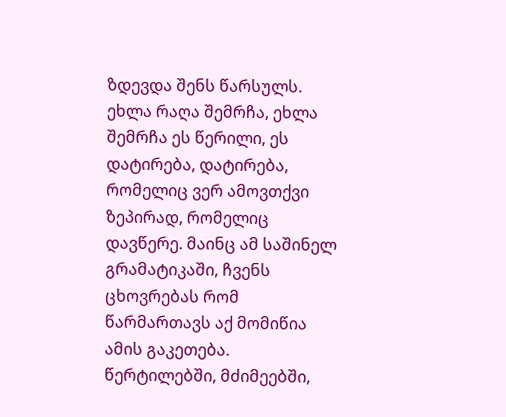ზდევდა შენს წარსულს. ეხლა რაღა შემრჩა, ეხლა შემრჩა ეს წერილი, ეს დატირება, დატირება, რომელიც ვერ ამოვთქვი ზეპირად, რომელიც დავწერე. მაინც ამ საშინელ გრამატიკაში, ჩვენს ცხოვრებას რომ წარმართავს აქ მომიწია ამის გაკეთება. წერტილებში, მძიმეებში,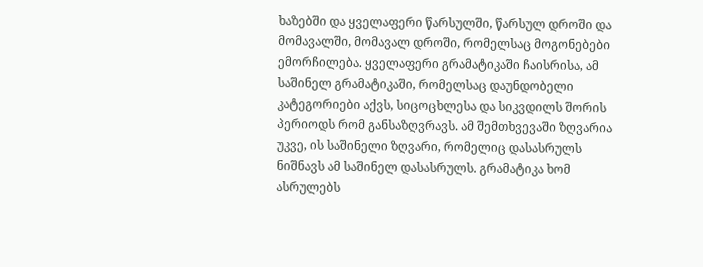ხაზებში და ყველაფერი წარსულში, წარსულ დროში და მომავალში, მომავალ დროში, რომელსაც მოგონებები ემორჩილება. ყველაფერი გრამატიკაში ჩაისრისა, ამ საშინელ გრამატიკაში, რომელსაც დაუნდობელი კატეგორიები აქვს, სიცოცხლესა და სიკვდილს შორის პერიოდს რომ განსაზღვრავს. ამ შემთხვევაში ზღვარია უკვე, ის საშინელი ზღვარი, რომელიც დასასრულს ნიშნავს ამ საშინელ დასასრულს. გრამატიკა ხომ ასრულებს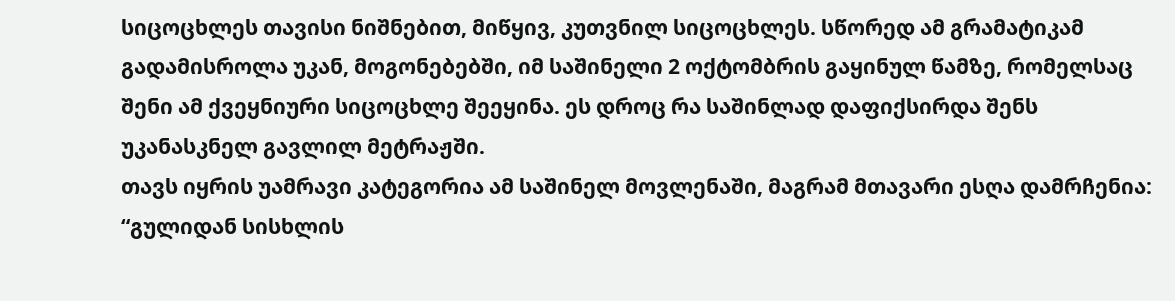სიცოცხლეს თავისი ნიშნებით, მიწყივ, კუთვნილ სიცოცხლეს. სწორედ ამ გრამატიკამ გადამისროლა უკან, მოგონებებში, იმ საშინელი 2 ოქტომბრის გაყინულ წამზე, რომელსაც შენი ამ ქვეყნიური სიცოცხლე შეეყინა. ეს დროც რა საშინლად დაფიქსირდა შენს უკანასკნელ გავლილ მეტრაჟში.
თავს იყრის უამრავი კატეგორია ამ საშინელ მოვლენაში, მაგრამ მთავარი ესღა დამრჩენია: “გულიდან სისხლის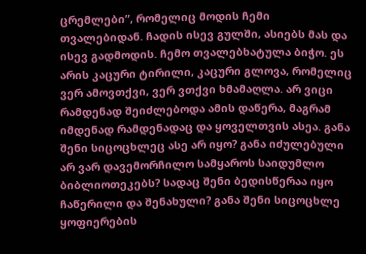ცრემლები”, რომელიც მოდის ჩემი თვალებიდან. ჩადის ისევ გულში, ასიებს მას და ისევ გადმოდის. ჩემო თვალებხატულა ბიჭო. ეს არის კაცური ტირილი, კაცური გლოვა, რომელიც ვერ ამოვთქვი, ვერ ვთქვი ხმამაღლა. არ ვიცი რამდენად შეიძლებოდა ამის დაწერა, მაგრამ იმდენად რამდენადაც და ყოველთვის ასეა. განა შენი სიცოცხლეც ასე არ იყო? განა იძულებული არ ვარ დავემორჩილო სამყაროს საიდუმლო ბიბლიოთეკებს? სადაც შენი ბედისწერაა იყო ჩაწერილი და შენახული? განა შენი სიცოცხლე ყოფიერების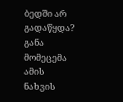ბედში არ გადაწყდა? განა მომეცემა ამის ნახვის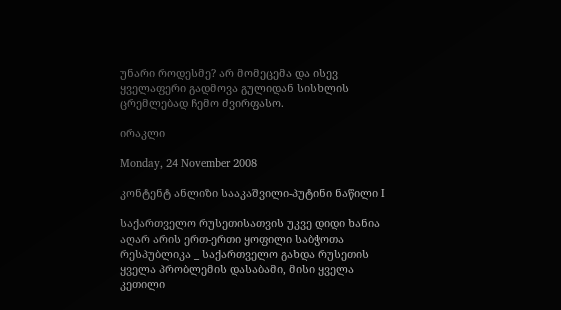უნარი როდესმე? არ მომეცემა და ისევ ყველაფერი გადმოვა გულიდან სისხლის ცრემლებად ჩემო ძვირფასო.

ირაკლი

Monday, 24 November 2008

კონტენტ ანლიზი სააკაშვილი-პუტინი ნაწილი I

საქართველო რუსეთისათვის უკვე დიდი ხანია აღარ არის ერთ-ერთი ყოფილი საბჭოთა რესპუბლიკა _ საქართველო გახდა რუსეთის ყველა პრობლემის დასაბამი, მისი ყველა კეთილი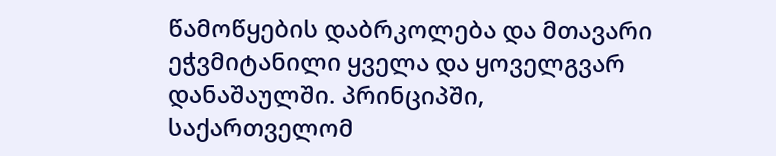წამოწყების დაბრკოლება და მთავარი ეჭვმიტანილი ყველა და ყოველგვარ დანაშაულში. პრინციპში, საქართველომ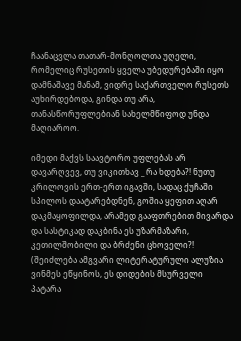ჩაანაცვლა თათარ-მონღოლთა უღელი, რომელიც რუსეთის ყველა უბედურებაში იყო დამნაშავე მანამ, ვიდრე საქართველო რუსეთს აუხირდებოდა, გინდა თუ არა, თანასწორუფლებიან სახელმწიფოდ უნდა მაღიაროო.

იმედი მაქვს საავტორო უფლებას არ დავარღვევ, თუ ვიკითხავ _ რა ხდება?! ნუთუ კრილოვის ერთ-ერთ იგავში, სადაც ქუჩაში სპილოს დაატარებდნენ, გოშია ყეფით აღარ დაკმაყოფილდა, არამედ გააფთრებით მივარდა და სასტიკად დაკბინა ეს უზარმაზარი, კეთილშობილი და ბრძენი ცხოველი?! (შეიძლება ამგვარი ლიტერატურული ალუზია ვინმეს ეწყინოს, ეს დიდების მსურველი პატარა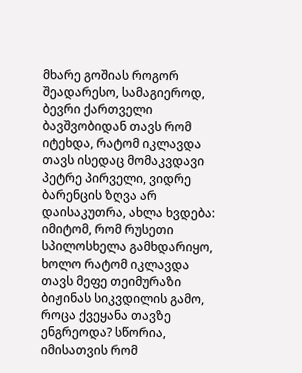მხარე გოშიას როგორ შეადარესო, სამაგიეროდ, ბევრი ქართველი ბავშვობიდან თავს რომ იტეხდა, რატომ იკლავდა თავს ისედაც მომაკვდავი პეტრე პირველი, ვიდრე ბარენცის ზღვა არ დაისაკუთრა, ახლა ხვდება: იმიტომ, რომ რუსეთი სპილოსხელა გამხდარიყო, ხოლო რატომ იკლავდა თავს მეფე თეიმურაზი ბიჟინას სიკვდილის გამო, როცა ქვეყანა თავზე ენგრეოდა? სწორია, იმისათვის რომ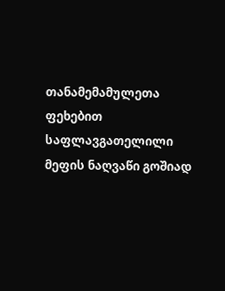თანამემამულეთა ფეხებით საფლავგათელილი მეფის ნაღვაწი გოშიად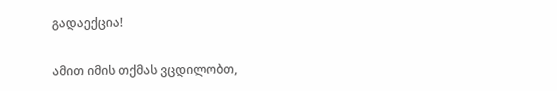გადაექცია!

ამით იმის თქმას ვცდილობთ,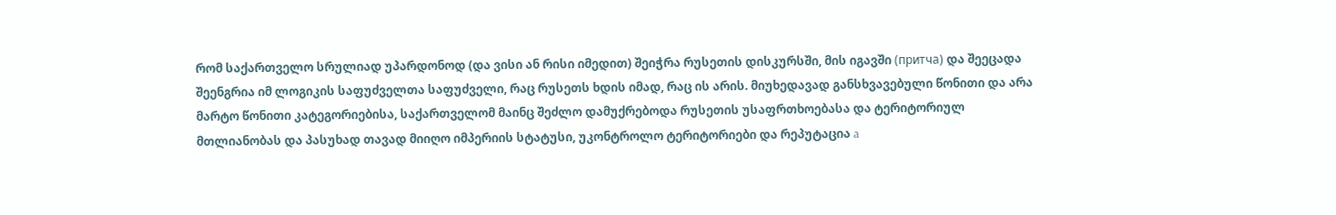რომ საქართველო სრულიად უპარდონოდ (და ვისი ან რისი იმედით) შეიჭრა რუსეთის დისკურსში, მის იგავში (притча) და შეეცადა შეენგრია იმ ლოგიკის საფუძველთა საფუძველი, რაც რუსეთს ხდის იმად, რაც ის არის. მიუხედავად განსხვავებული წონითი და არა მარტო წონითი კატეგორიებისა, საქართველომ მაინც შეძლო დამუქრებოდა რუსეთის უსაფრთხოებასა და ტერიტორიულ მთლიანობას და პასუხად თავად მიიღო იმპერიის სტატუსი, უკონტროლო ტერიტორიები და რეპუტაცია a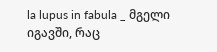la lupus in fabula _ მგელი იგავში, რაც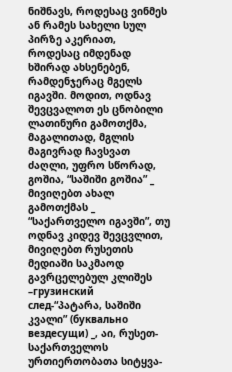ნიშნავს, როდესაც ვინმეს ან რამეს სახელი სულ პირზე აკერიათ, როდესაც იმდენად ხშირად ახსენებენ, რამდენჯერაც მგელს იგავში. მოდით, ოდნავ შევცვალოთ ეს ცნობილი ლათინური გამოთქმა, მაგალითად, მგლის მაგივრად ჩავსვათ ძაღლი, უფრო სწორად, გოშია, “საშიში გოშია” _ მივიღებთ ახალ გამოთქმას _ “საქართველო იგავში”, თუ ოდნავ კიდევ შევცვლით, მივიღებთ რუსეთის მედიაში საკმაოდ გავრცელებულ კლიშეს –грузинский след-“პატარა, საშიში კვალი” (буквально вездесущи) _, აი, რუსეთ-საქართველოს ურთიერთობათა სიტყვა-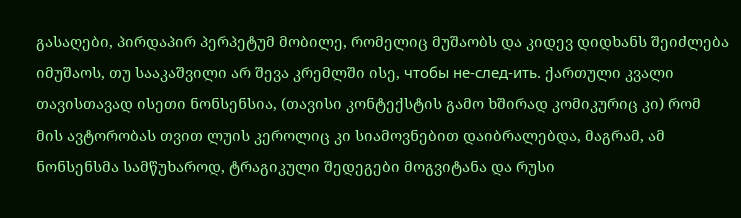გასაღები, პირდაპირ პერპეტუმ მობილე, რომელიც მუშაობს და კიდევ დიდხანს შეიძლება იმუშაოს, თუ სააკაშვილი არ შევა კრემლში ისე, чтобы не-след-ить. ქართული კვალი თავისთავად ისეთი ნონსენსია, (თავისი კონტექსტის გამო ხშირად კომიკურიც კი) რომ მის ავტორობას თვით ლუის კეროლიც კი სიამოვნებით დაიბრალებდა, მაგრამ, ამ ნონსენსმა სამწუხაროდ, ტრაგიკული შედეგები მოგვიტანა და რუსი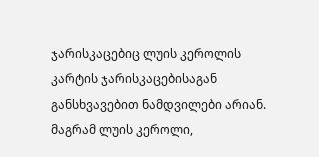ჯარისკაცებიც ლუის კეროლის კარტის ჯარისკაცებისაგან განსხვავებით ნამდვილები არიან. მაგრამ ლუის კეროლი,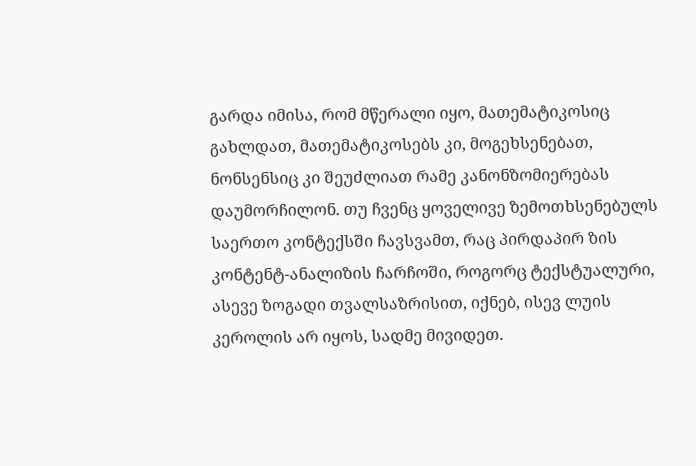გარდა იმისა, რომ მწერალი იყო, მათემატიკოსიც გახლდათ, მათემატიკოსებს კი, მოგეხსენებათ, ნონსენსიც კი შეუძლიათ რამე კანონზომიერებას დაუმორჩილონ. თუ ჩვენც ყოველივე ზემოთხსენებულს საერთო კონტექსში ჩავსვამთ, რაც პირდაპირ ზის კონტენტ-ანალიზის ჩარჩოში, როგორც ტექსტუალური, ასევე ზოგადი თვალსაზრისით, იქნებ, ისევ ლუის კეროლის არ იყოს, სადმე მივიდეთ.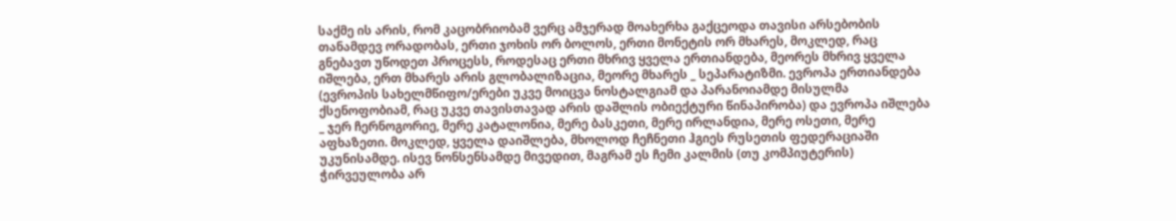საქმე ის არის, რომ კაცობრიობამ ვერც ამჯერად მოახერხა გაქცეოდა თავისი არსებობის თანამდევ ორადობას, ერთი ჯოხის ორ ბოლოს, ერთი მონეტის ორ მხარეს, მოკლედ, რაც გნებავთ უწოდეთ პროცესს, როდესაც ერთი მხრივ ყველა ერთიანდება, მეორეს მხრივ ყველა იშლება, ერთ მხარეს არის გლობალიზაცია, მეორე მხარეს _ სეპარატიზმი. ევროპა ერთიანდება (ევროპის სახელმწიფო/ერები უკვე მოიცვა ნოსტალგიამ და პარანოიამდე მისულმა ქსენოფობიამ, რაც უკვე თავისთავად არის დაშლის ობიექტური წინაპირობა) და ევროპა იშლება _ ჯერ ჩერნოგორიე, მერე კატალონია, მერე ბასკეთი, მერე ირლანდია, მერე ოსეთი, მერე აფხაზეთი. მოკლედ, ყველა დაიშლება, მხოლოდ ჩეჩნეთი ჰგიეს რუსეთის ფედერაციაში უკუნისამდე. ისევ ნონსენსამდე მივედით, მაგრამ ეს ჩემი კალმის (თუ კომპიუტერის) ჭირვეულობა არ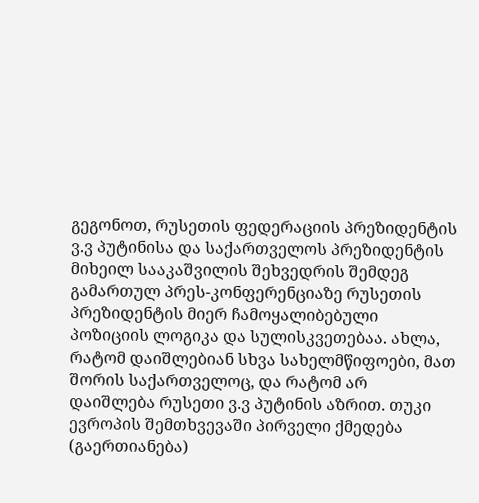გეგონოთ, რუსეთის ფედერაციის პრეზიდენტის ვ.ვ პუტინისა და საქართველოს პრეზიდენტის მიხეილ სააკაშვილის შეხვედრის შემდეგ გამართულ პრეს-კონფერენციაზე რუსეთის პრეზიდენტის მიერ ჩამოყალიბებული პოზიციის ლოგიკა და სულისკვეთებაა. ახლა, რატომ დაიშლებიან სხვა სახელმწიფოები, მათ შორის საქართველოც, და რატომ არ დაიშლება რუსეთი ვ.ვ პუტინის აზრით. თუკი ევროპის შემთხვევაში პირველი ქმედება (გაერთიანება)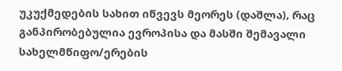უკუქმედების სახით იწვევს მეორეს (დაშლა), რაც განპირობებულია ევროპისა და მასში შემავალი სახელმწიფო/ერების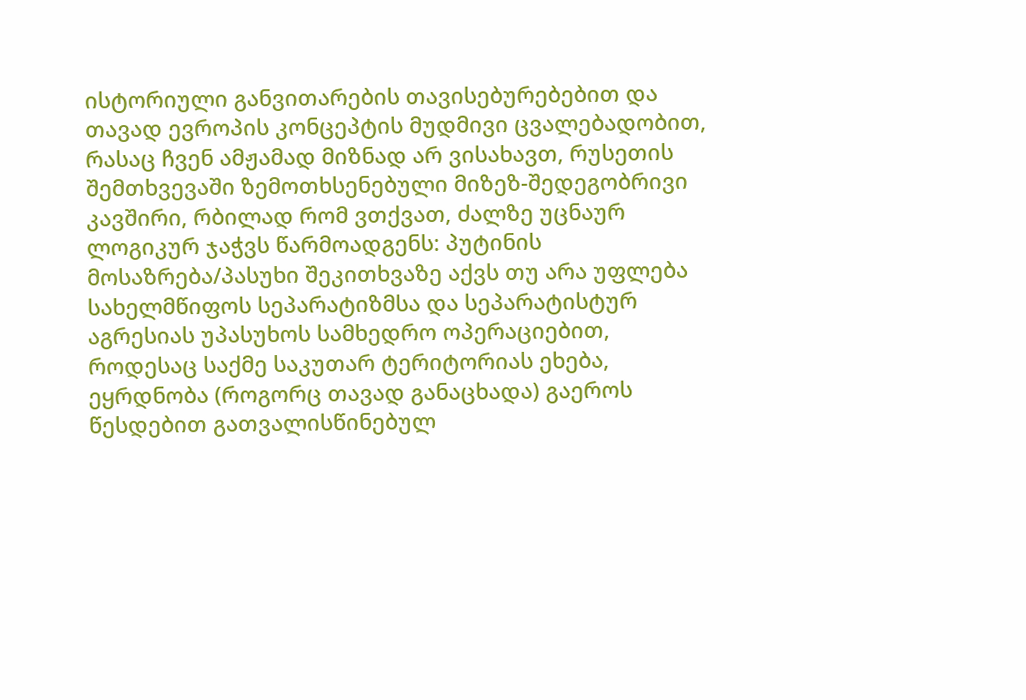ისტორიული განვითარების თავისებურებებით და თავად ევროპის კონცეპტის მუდმივი ცვალებადობით, რასაც ჩვენ ამჟამად მიზნად არ ვისახავთ, რუსეთის შემთხვევაში ზემოთხსენებული მიზეზ-შედეგობრივი კავშირი, რბილად რომ ვთქვათ, ძალზე უცნაურ ლოგიკურ ჯაჭვს წარმოადგენს: პუტინის მოსაზრება/პასუხი შეკითხვაზე აქვს თუ არა უფლება სახელმწიფოს სეპარატიზმსა და სეპარატისტურ აგრესიას უპასუხოს სამხედრო ოპერაციებით, როდესაც საქმე საკუთარ ტერიტორიას ეხება, ეყრდნობა (როგორც თავად განაცხადა) გაეროს წესდებით გათვალისწინებულ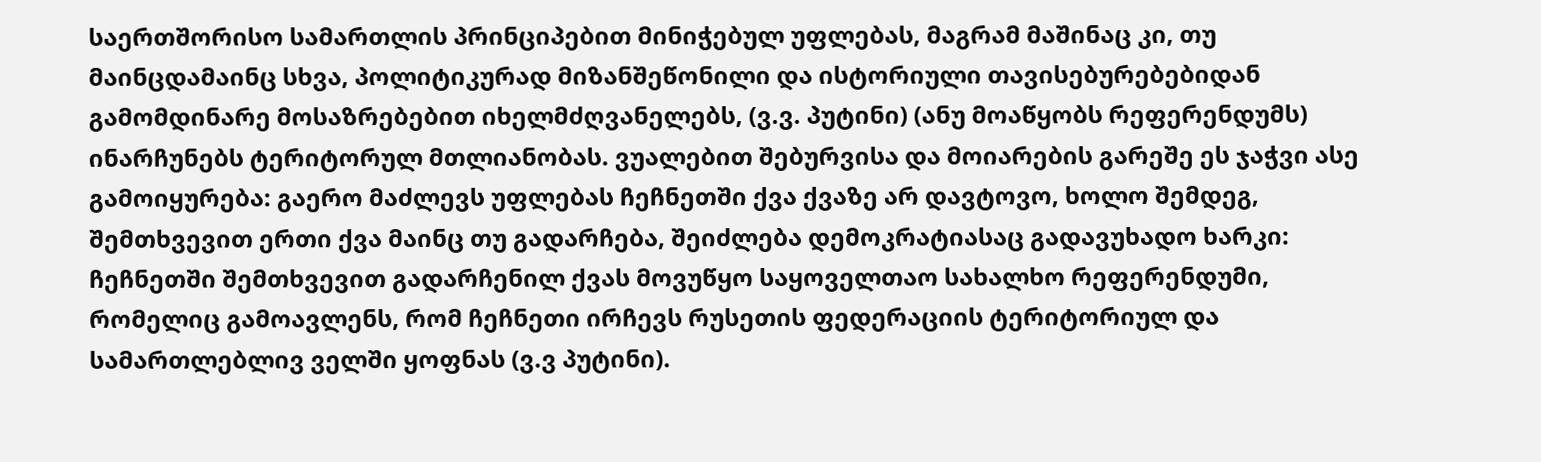საერთშორისო სამართლის პრინციპებით მინიჭებულ უფლებას, მაგრამ მაშინაც კი, თუ მაინცდამაინც სხვა, პოლიტიკურად მიზანშეწონილი და ისტორიული თავისებურებებიდან გამომდინარე მოსაზრებებით იხელმძღვანელებს, (ვ.ვ. პუტინი) (ანუ მოაწყობს რეფერენდუმს) ინარჩუნებს ტერიტორულ მთლიანობას. ვუალებით შებურვისა და მოიარების გარეშე ეს ჯაჭვი ასე გამოიყურება: გაერო მაძლევს უფლებას ჩეჩნეთში ქვა ქვაზე არ დავტოვო, ხოლო შემდეგ, შემთხვევით ერთი ქვა მაინც თუ გადარჩება, შეიძლება დემოკრატიასაც გადავუხადო ხარკი: ჩეჩნეთში შემთხვევით გადარჩენილ ქვას მოვუწყო საყოველთაო სახალხო რეფერენდუმი, რომელიც გამოავლენს, რომ ჩეჩნეთი ირჩევს რუსეთის ფედერაციის ტერიტორიულ და სამართლებლივ ველში ყოფნას (ვ.ვ პუტინი).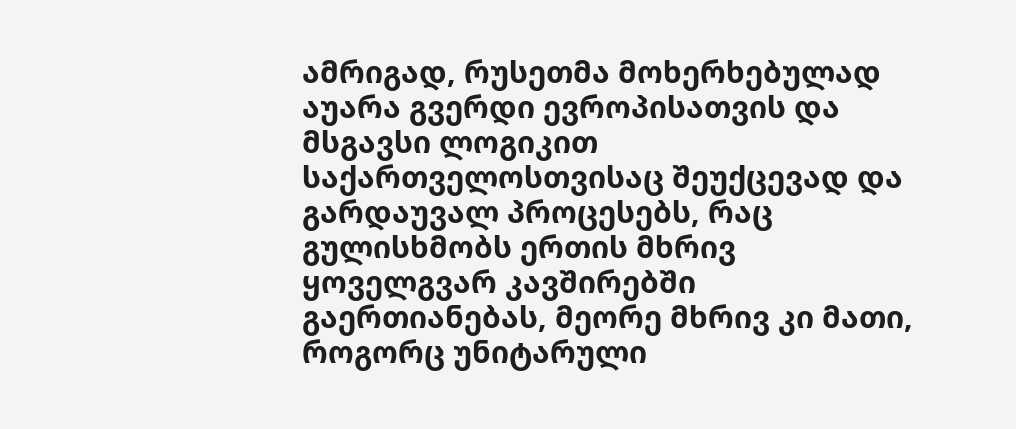ამრიგად, რუსეთმა მოხერხებულად აუარა გვერდი ევროპისათვის და მსგავსი ლოგიკით საქართველოსთვისაც შეუქცევად და გარდაუვალ პროცესებს, რაც გულისხმობს ერთის მხრივ ყოველგვარ კავშირებში გაერთიანებას, მეორე მხრივ კი მათი, როგორც უნიტარული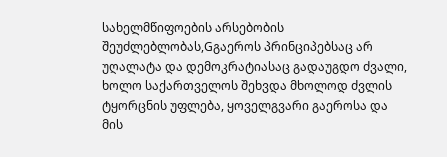სახელმწიფოების არსებობის შეუძლებლობას,Gგაეროს პრინციპებსაც არ უღალატა და დემოკრატიასაც გადაუგდო ძვალი, ხოლო საქართველოს შეხვდა მხოლოდ ძვლის ტყორცნის უფლება, ყოველგვარი გაეროსა და მის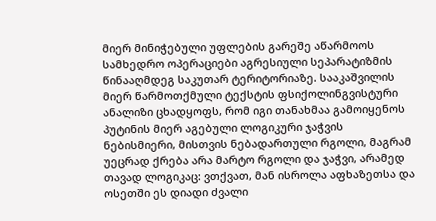მიერ მინიჭებული უფლების გარეშე აწარმოოს სამხედრო ოპერაციები აგრესიული სეპარატიზმის წინააღმდეგ საკუთარ ტერიტორიაზე. სააკაშვილის მიერ წარმოთქმული ტექსტის ფსიქოლინგვისტური ანალიზი ცხადყოფს, რომ იგი თანახმაა გამოიყენოს პუტინის მიერ აგებული ლოგიკური ჯაჭვის ნებისმიერი, მისთვის ნებადართული რგოლი, მაგრამ უეცრად ქრება არა მარტო რგოლი და ჯაჭვი, არამედ თავად ლოგიკაც: ვთქვათ, მან ისროლა აფხაზეთსა და ოსეთში ეს დიადი ძვალი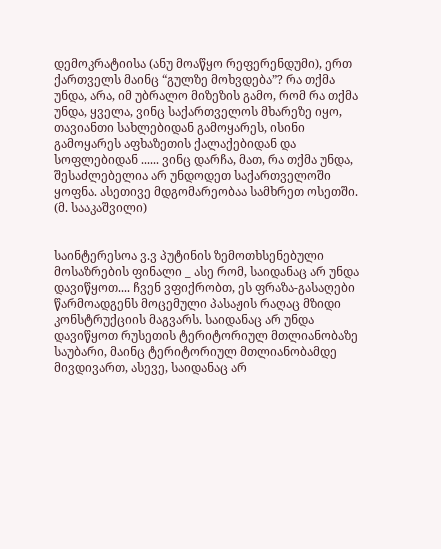დემოკრატიისა (ანუ მოაწყო რეფერენდუმი), ერთ ქართველს მაინც “გულზე მოხვდება”? რა თქმა უნდა, არა, იმ უბრალო მიზეზის გამო, რომ რა თქმა უნდა, ყველა, ვინც საქართველოს მხარეზე იყო, თავიანთი სახლებიდან გამოყარეს, ისინი გამოყარეს აფხაზეთის ქალაქებიდან და სოფლებიდან ...... ვინც დარჩა, მათ, რა თქმა უნდა, შესაძლებელია არ უნდოდეთ საქართველოში ყოფნა. ასეთივე მდგომარეობაა სამხრეთ ოსეთში. (მ. სააკაშვილი)


საინტერესოა ვ.ვ პუტინის ზემოთხსენებული მოსაზრების ფინალი _ ასე რომ, საიდანაც არ უნდა დავიწყოთ.... ჩვენ ვფიქრობთ, ეს ფრაზა-გასაღები წარმოადგენს მოცემული პასაჟის რაღაც მზიდი კონსტრუქციის მაგვარს. საიდანაც არ უნდა დავიწყოთ რუსეთის ტერიტორიულ მთლიანობაზე საუბარი, მაინც ტერიტორიულ მთლიანობამდე მივდივართ, ასევე, საიდანაც არ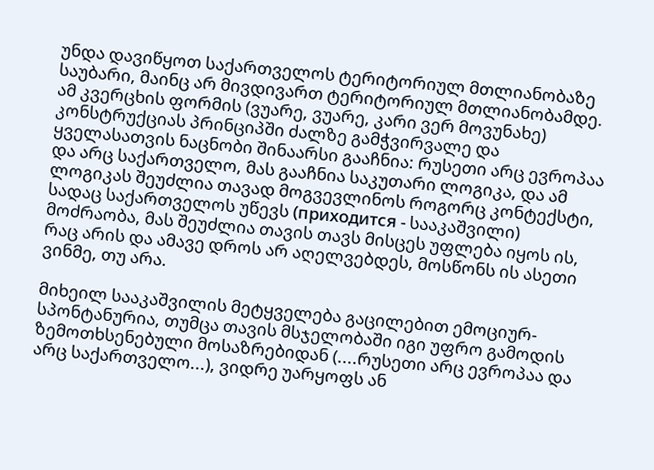უნდა დავიწყოთ საქართველოს ტერიტორიულ მთლიანობაზე საუბარი, მაინც არ მივდივართ ტერიტორიულ მთლიანობამდე. ამ კვერცხის ფორმის (ვუარე, ვუარე, კარი ვერ მოვუნახე) კონსტრუქციას პრინციპში ძალზე გამჭვირვალე და ყველასათვის ნაცნობი შინაარსი გააჩნია: რუსეთი არც ევროპაა და არც საქართველო, მას გააჩნია საკუთარი ლოგიკა, და ამ ლოგიკას შეუძლია თავად მოგვევლინოს როგორც კონტექსტი, სადაც საქართველოს უწევს (приходится - სააკაშვილი) მოძრაობა, მას შეუძლია თავის თავს მისცეს უფლება იყოს ის, რაც არის და ამავე დროს არ აღელვებდეს, მოსწონს ის ასეთი ვინმე, თუ არა.

მიხეილ სააკაშვილის მეტყველება გაცილებით ემოციურ-სპონტანურია, თუმცა თავის მსჯელობაში იგი უფრო გამოდის ზემოთხსენებული მოსაზრებიდან (....რუსეთი არც ევროპაა და არც საქართველო...), ვიდრე უარყოფს ან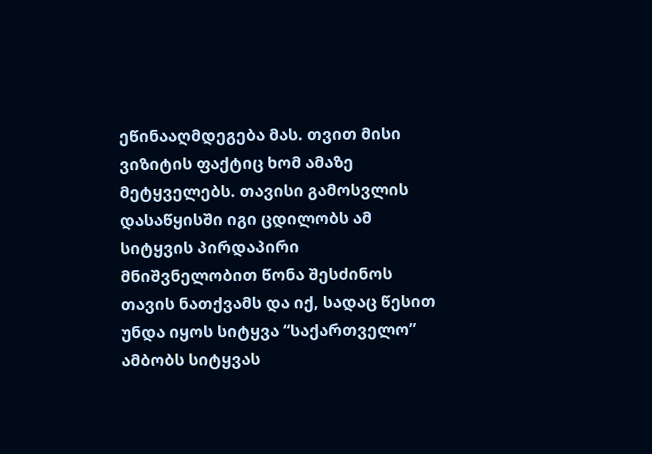ეწინააღმდეგება მას. თვით მისი ვიზიტის ფაქტიც ხომ ამაზე მეტყველებს. თავისი გამოსვლის დასაწყისში იგი ცდილობს ამ სიტყვის პირდაპირი მნიშვნელობით წონა შესძინოს თავის ნათქვამს და იქ, სადაც წესით უნდა იყოს სიტყვა “საქართველო” ამბობს სიტყვას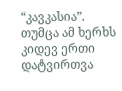“კავკასია”. თუმცა ამ ხერხს კიდევ ერთი დატვირთვა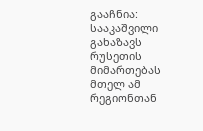გააჩნია: სააკაშვილი გახაზავს რუსეთის მიმართებას მთელ ამ რეგიონთან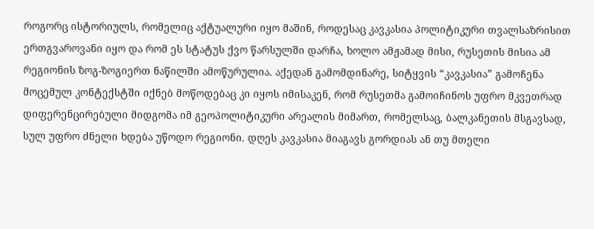როგორც ისტორიულს, რომელიც აქტუალური იყო მაშინ, როდესაც კავკასია პოლიტიკური თვალსაზრისით ერთგვაროვანი იყო და რომ ეს სტატუს ქვო წარსულში დარჩა, ხოლო ამჟამად მისი, რუსეთის მისია ამ რეგიონის ზოგ-ზოგიერთ ნაწილში ამოწურულია. აქედან გამომდინარე, სიტყვის “კავკასია” გამოჩენა მოცემულ კონტექსტში იქნებ მოწოდებაც კი იყოს იმისაკენ, რომ რუსეთმა გამოიჩინოს უფრო მკვეთრად დიფერენცირებული მიდგომა იმ გეოპოლიტიკური არეალის მიმართ, რომელსაც, ბალკანეთის მსგავსად, სულ უფრო ძნელი ხდება უწოდო რეგიონი. დღეს კავკასია მიაგავს გორდიას ან თუ მთელი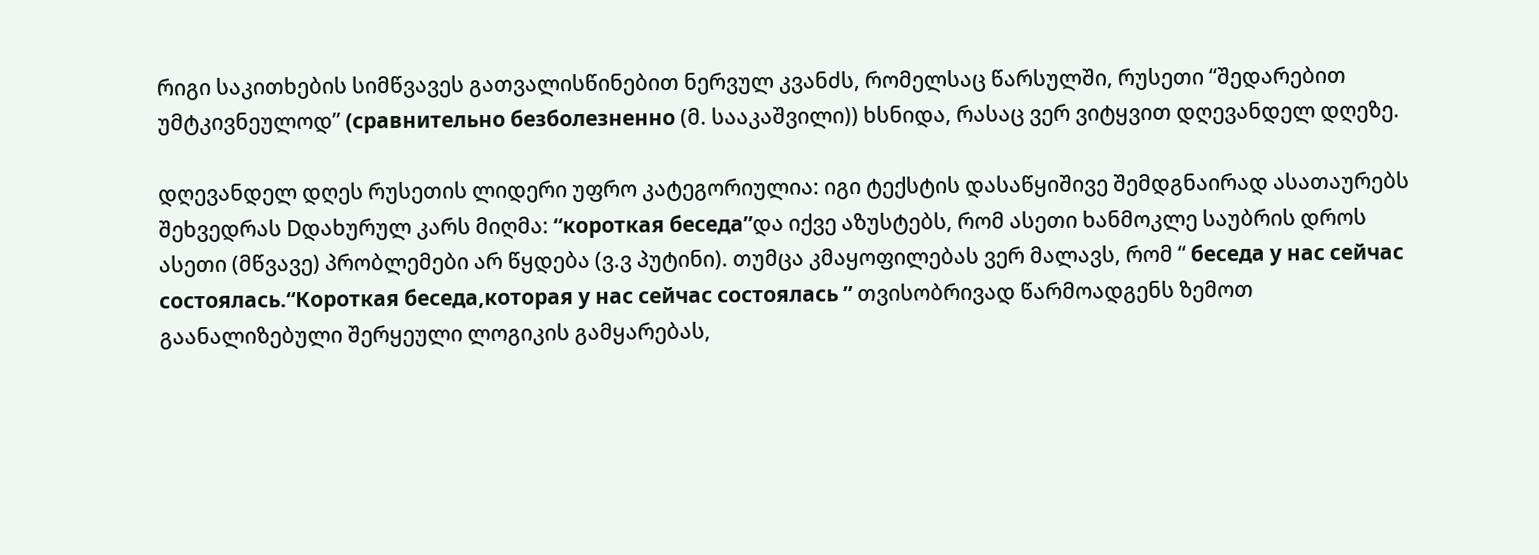რიგი საკითხების სიმწვავეს გათვალისწინებით ნერვულ კვანძს, რომელსაც წარსულში, რუსეთი “შედარებით უმტკივნეულოდ” (сравнительно безболезненно (მ. სააკაშვილი)) ხსნიდა, რასაც ვერ ვიტყვით დღევანდელ დღეზე.

დღევანდელ დღეს რუსეთის ლიდერი უფრო კატეგორიულია: იგი ტექსტის დასაწყიშივე შემდგნაირად ასათაურებს შეხვედრას Dდახურულ კარს მიღმა: “короткая беседа”და იქვე აზუსტებს, რომ ასეთი ხანმოკლე საუბრის დროს ასეთი (მწვავე) პრობლემები არ წყდება (ვ.ვ პუტინი). თუმცა კმაყოფილებას ვერ მალავს, რომ “ беседа у нас сейчас состоялась.“Короткая беседа,которая у нас сейчас состоялась ” თვისობრივად წარმოადგენს ზემოთ გაანალიზებული შერყეული ლოგიკის გამყარებას,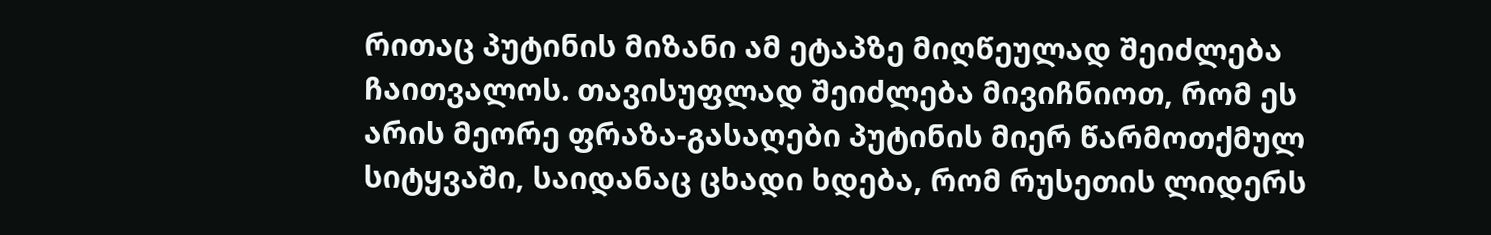რითაც პუტინის მიზანი ამ ეტაპზე მიღწეულად შეიძლება ჩაითვალოს. თავისუფლად შეიძლება მივიჩნიოთ, რომ ეს არის მეორე ფრაზა-გასაღები პუტინის მიერ წარმოთქმულ სიტყვაში, საიდანაც ცხადი ხდება, რომ რუსეთის ლიდერს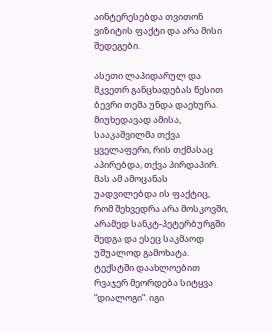აინტერესებდა თვითონ ვიზიტის ფაქტი და არა მისი შედეგები.

ასეთი ლაპიდარულ და მკვეთრ განცხადებას წესით ბევრი თემა უნდა დაეხურა. მიუხედავად ამისა, სააკაშვილმა თქვა ყველაფერი, რის თქმასაც აპირებდა, თქვა პირდაპირ. მას ამ ამოცანას უადვილებდა ის ფაქტიც, რომ შეხვედრა არა მოსკოვში, არამედ სანკტ-პეტერბურგში შედგა და ესეც საკმაოდ უშუალოდ გამოხატა. ტექსტში დაახლოებით რვაჯერ მეორდება სიტყვა “დიალოგი”. იგი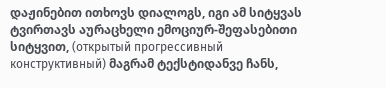დაჟინებით ითხოვს დიალოგს, იგი ამ სიტყვას ტვირთავს აურაცხელი ემოციურ-შეფასებითი სიტყვით, (открытый прогрессивный конструктивный) მაგრამ ტექსტიდანვე ჩანს,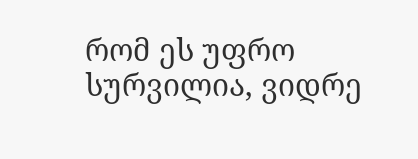რომ ეს უფრო სურვილია, ვიდრე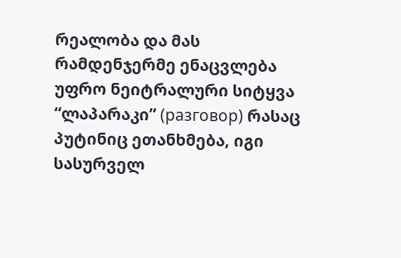რეალობა და მას რამდენჯერმე ენაცვლება უფრო ნეიტრალური სიტყვა “ლაპარაკი” (разговор) რასაც პუტინიც ეთანხმება, იგი სასურველ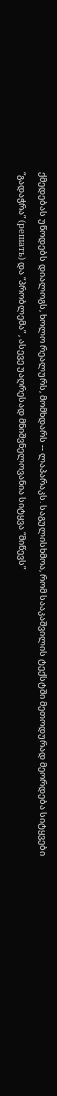ქმედებას უწოდებს დიალოგს, ხოლო რეალურს, მომხდარს -- ლაპარაკს. საგულისხმოა, რომ სააკაშვილის ტექსტში მეთოდურად მეორდება სიტყვები “გადაჭრა” (решать) და “პრობლემა” , ასევე უაღრესად მნიშვნელოვანია სიტყვა “მიწევს”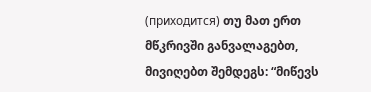(приходится) თუ მათ ერთ მწკრივში განვალაგებთ, მივიღებთ შემდეგს: “მიწევს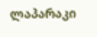ლაპარაკი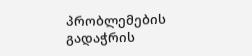პრობლემების გადაჭრის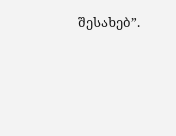შესახებ”.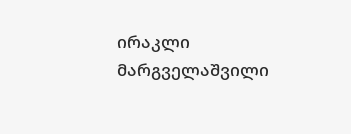ირაკლი მარგველაშვილი